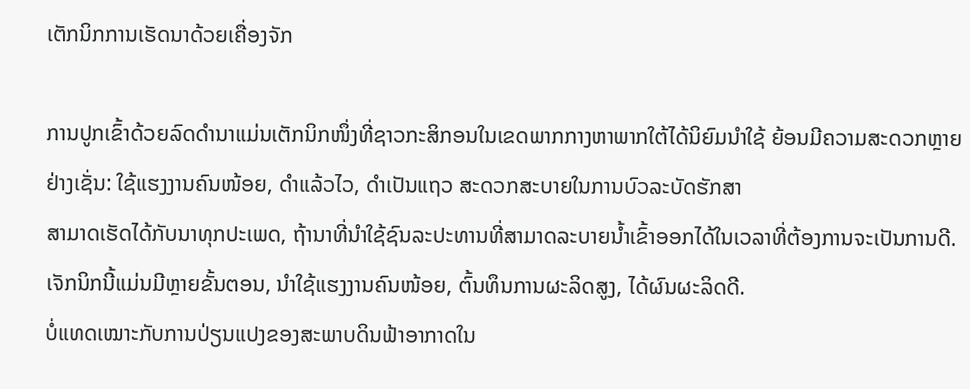ເຕັກນິກການເຮັດນາດ້ວຍເຄື່ອງຈັກ

ການປູກເຂົ້າດ້ວຍລົດດຳນາແມ່ນເຕັກນິກໜຶ່ງທີ່ຊາວກະສິກອນໃນເຂດພາກກາງຫາພາກໃຕ້ໄດ້ນິຍົມນຳໃຊ້ ຍ້ອນມີຄວາມສະດວກຫຼາຍຢ່າງເຊັ່ນ: ໃຊ້ແຮງງານຄົນໜ້ອຍ, ດຳແລ້ວໄວ, ດຳເປັນແຖວ ສະດວກສະບາຍໃນການບົວລະບັດຮັກສາ
ສາມາດເຮັດໄດ້ກັບນາທຸກປະເພດ, ຖ້ານາທີ່ນຳໃຊ້ຊົນລະປະທານທີ່ສາມາດລະບາຍນໍ້າເຂົ້າອອກໄດ້ໃນເວລາທີ່ຕ້ອງການຈະເປັນການດີ. ເຈັກນິກນີ້ແມ່ນມີຫຼາຍຂັ້ນຕອນ, ນຳໃຊ້ແຮງງານຄົນໜ້ອຍ, ຕົ້ນທຶນການຜະລິດສູງ, ໄດ້ຜົນຜະລິດດີ.
ບໍ່ແທດເໝາະກັບການປ່ຽນແປງຂອງສະພາບດິນຟ້າອາກາດໃນ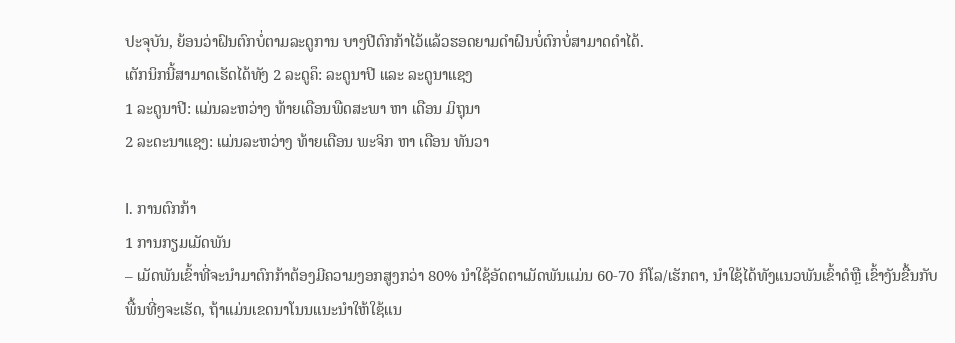ປະຈຸບັນ, ຍ້ອນວ່າຝົນຕົກບໍ່ຕາມລະດູການ ບາງປີຕົກກ້າໄວ້ແລ້ວຮອດຍາມດຳຝົນບໍ່ຕົກບໍ່ສາມາດດຳໄດ້.
ເຕັກນິກນີ້ສາມາດເຮັດໄດ້ທັງ 2 ລະດູຄຶ: ລະດູນາປີ ແລະ ລະດູນາແຊງ
1 ລະດູນາປີ: ແມ່ນລະຫວ່າງ ທ້າຍເດືອນພືດສະພາ ຫາ ເດືອນ ມິຖຸນາ
2 ລະດະນາແຊງ: ແມ່ນລະຫວ່າງ ທ້າຍເດືອນ ພະຈິກ ຫາ ເດືອນ ທັນວາ

I. ການຕົກກ້າ
1 ການກຽມເມັດພັນ
– ເມັດພັນເຂົ້າທີ່ຈະນຳມາຕົກກ້າຕ້ອງມີຄວາມງອກສູງກວ່າ 80% ນຳໃຊ້ອັດຕາເມັດພັນແມ່ນ 60-70 ກິໂລ/ເຮັກຕາ, ນຳໃຊ້ໄດ້ທັງແນວພັນເຂົ້າດໍຫຼື ເຂົ້າງັນຂື້ນກັບພື້ນທີ່ໆຈະເຮັດ, ຖ້າແມ່ນເຂດນາໂນນແນະນຳໃຫ້ໃຊ້ແນ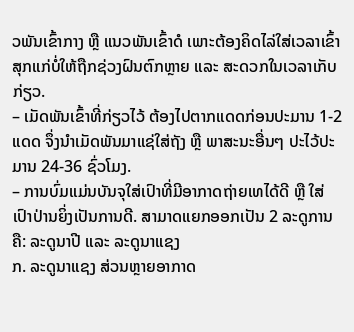ວພັນເຂົ້າກາງ ຫຼື ແນວພັນເຂົ້າດໍ ເພາະຕ້ອງຄິດໄລ່ໃສ່ເວລາເຂົ້າສຸກແກ່ບໍ່ໃຫ້ຖືກຊ່ວງຝົນຕົກຫຼາຍ ແລະ ສະດວກໃນເວລາເກັບກ່ຽວ.
– ເມັດພັນເຂົ້າທີ່ກ່ຽວໄວ້ ຕ້ອງໄປຕາກແດດກ່ອນປະມານ 1-2 ແດດ ຈຶ່ງນຳເມັດພັນມາແຊ່ໃສ່ຖັງ ຫຼື ພາສະນະອື່ນໆ ປະໄວ້ປະມານ 24-36 ຊົ່ວໂມງ.
– ການບົ່ມແມ່ນບັນຈຸໃສ່ເປົາທີ່ມີອາກາດຖ່າຍເທໄດ້ດີ ຫຼື ໃສ່ເປົາປ່ານຍິ່ງເປັນການດີ. ສາມາດແຍກອອກເປັນ 2 ລະດູການຄື: ລະດູນາປີ ແລະ ລະດູນາແຊງ
ກ. ລະດູນາແຊງ ສ່ວນຫຼາຍອາກາດ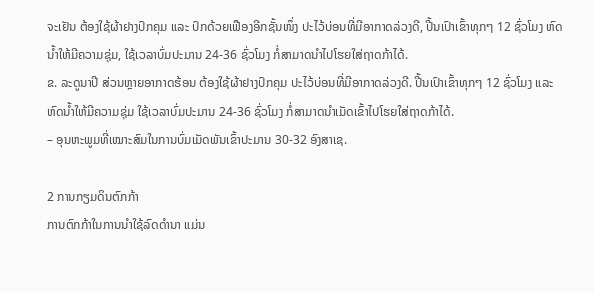ຈະເຢັນ ຕ້ອງໃຊ້ຜ້າຢາງປົກຄຸມ ແລະ ປົກດ້ວຍເຟືອງອີກຊັ້ນໜຶ່ງ ປະໄວ້ບ່ອນທີ່ມີອາກາດລ່ວງດີ, ປີ້ນເປົາເຂົ້າທຸກໆ 12 ຊົ່ວໂມງ ຫົດນໍ້າໃຫ້ມີຄວາມຊຸ່ມ, ໃຊ້ເວລາບົ່ມປະມານ 24-36 ຊົ່ວໂມງ ກໍ່ສາມາດນຳໄປໂຮຍໃສ່ຖາດກ້າໄດ້.
ຂ. ລະດູນາປີ ສ່ວນຫຼາຍອາກາດຮ້ອນ ຕ້ອງໃຊ້ຜ້າຢາງປົກຄຸມ ປະໄວ້ບ່ອນທີ່ມີອາກາດລ່ວງດີ. ປີ້ນເປົາເຂົ້າທຸກໆ 12 ຊົ່ວໂມງ ແລະ ຫົດນໍ້າໃຫ້ມີຄວາມຊຸ່ມ ໃຊ້ເວລາບົ່ມປະມານ 24-36 ຊົ່ວໂມງ ກໍ່ສາມາດນຳເມັດເຂົ້າໄປໂຮຍໃສ່ຖາດກ້າໄດ້.
– ອຸນຫະພູມທີ່ເໝາະສົມໃນການບົ່ມເມັດພັນເຂົ້າປະມານ 30-32 ອົງສາເຊ.

2 ການກຽມດິນຕົກກ້າ
ການຕົກກ້າໃນການນຳໃຊ້ລົດດຳນາ ແມ່ນ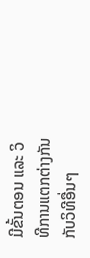ມີຂັ້ນຕອນ ແລະ ວິທີການແຕກຕ່າງກັນກັບວິທີອື່ນໆ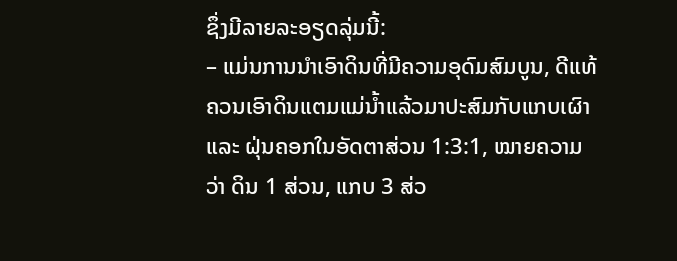ຊຶ່ງມີລາຍລະອຽດລຸ່ມນີ້:
– ແມ່ນການນຳເອົາດິນທີ່ມີຄວາມອຸດົມສົມບູນ, ດີແທ້ຄວນເອົາດິນແຕມແມ່ນໍ້າແລ້ວມາປະສົມກັບແກບເຜົາ ແລະ ຝຸ່ນຄອກໃນອັດຕາສ່ວນ 1:3:1, ໝາຍຄວາມວ່າ ດິນ 1 ສ່ວນ, ແກບ 3 ສ່ວ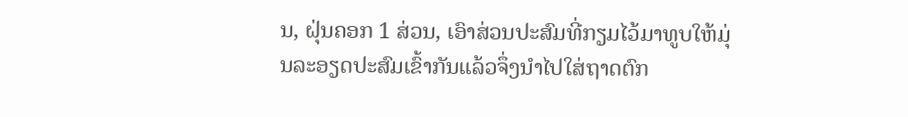ນ, ຝຸ່ນຄອກ 1 ສ່ວນ, ເອົາສ່ວນປະສົມທີ່ກຽມໄວ້ມາທູບໃຫ້ມຸ່ນລະອຽດປະສົມເຂົ້າກັນແລ້ວຈຶ່ງນຳໄປໃສ່ຖາດຕົກ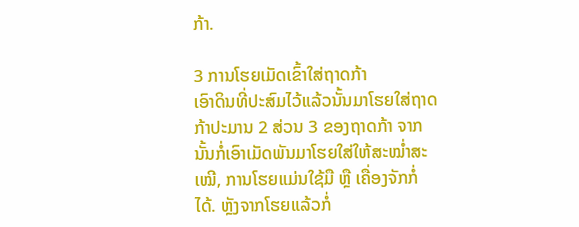ກ້າ.

3 ການໂຮຍເມັດເຂົ້າໃສ່ຖາດກ້າ
ເອົາດິນທີ່ປະສົມໄວ້ແລ້ວນັ້ນມາໂຮຍໃສ່ຖາດກ້າປະມານ 2 ສ່ວນ 3 ຂອງຖາດກ້າ ຈາກນັ້ນກໍ່ເອົາເມັດພັນມາໂຮຍໃສ່ໃຫ້ສະໝໍ່າສະເໝີ, ການໂຮຍແມ່ນໃຊ້ມື ຫຼື ເຄື່ອງຈັກກໍ່ໄດ້. ຫຼັງຈາກໂຮຍແລ້ວກໍ່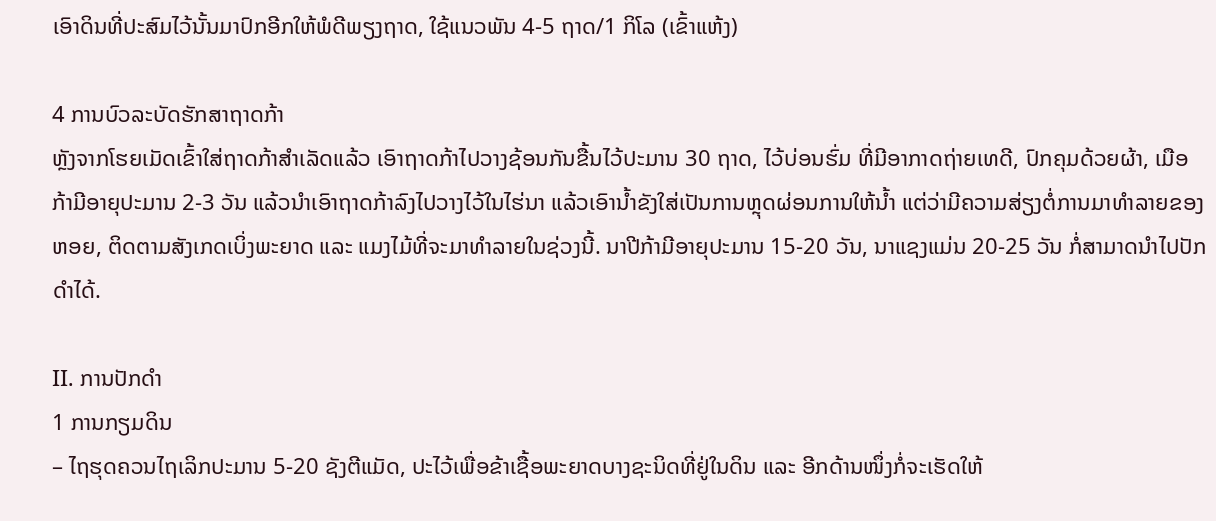ເອົາດິນທີ່ປະສົມໄວ້ນັ້ນມາປົກອີກໃຫ້ພໍດີພຽງຖາດ, ໃຊ້ແນວພັນ 4-5 ຖາດ/1 ກິໂລ (ເຂົ້າແຫ້ງ)

4 ການບົວລະບັດຮັກສາຖາດກ້າ
ຫຼັງຈາກໂຮຍເມັດເຂົ້າໃສ່ຖາດກ້າສຳເລັດແລ້ວ ເອົາຖາດກ້າໄປວາງຊ້ອນກັນຂື້ນໄວ້ປະມານ 30 ຖາດ, ໄວ້ບ່ອນຮົ່ມ ທີ່ມີອາກາດຖ່າຍເທດີ, ປົກຄຸມດ້ວຍຜ້າ, ເມືອກ້າມີອາຍຸປະມານ 2-3 ວັນ ແລ້ວນຳເອົາຖາດກ້າລົງໄປວາງໄວ້ໃນໄຮ່ນາ ແລ້ວເອົານໍ້າຂັງໃສ່ເປັນການຫຼຸດຜ່ອນການໃຫ້ນໍ້າ ແຕ່ວ່າມີຄວາມສ່ຽງຕໍ່ການມາທຳລາຍຂອງຫອຍ, ຕິດຕາມສັງເກດເບິ່ງພະຍາດ ແລະ ແມງໄມ້ທີ່ຈະມາທຳລາຍໃນຊ່ວງນີ້. ນາປີກ້າມີອາຍຸປະມານ 15-20 ວັນ, ນາແຊງແມ່ນ 20-25 ວັນ ກໍ່ສາມາດນຳໄປປັກດຳໄດ້.

II. ການປັກດຳ
1 ການກຽມດິນ
– ໄຖຮຸດຄວນໄຖເລິກປະມານ 5-20 ຊັງຕີແມັດ, ປະໄວ້ເພື່ອຂ້າເຊື້ອພະຍາດບາງຊະນິດທີ່ຢູ່ໃນດິນ ແລະ ອີກດ້ານໜຶ່ງກໍ່ຈະເຮັດໃຫ້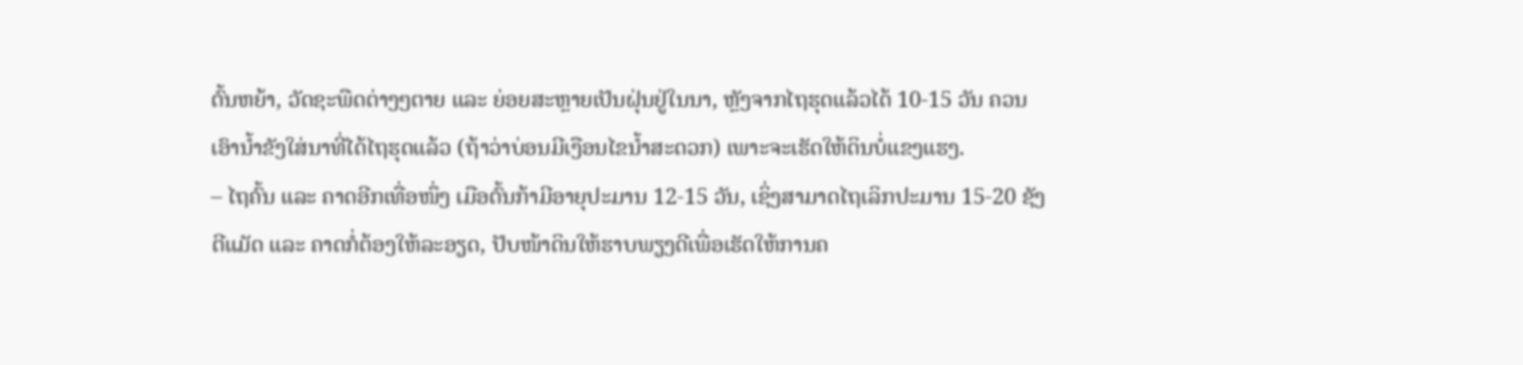ຕົ້ນຫຍ້າ, ວັດຊະພືດຕ່າງໆຕາຍ ແລະ ຍ່ອຍສະຫຼາຍເປັນຝຸ່ນຢູ່ໃນນາ, ຫຼັງຈາກໄຖຮຸດແລ້ວໄດ້ 10-15 ວັນ ຄວນເອົານໍ້າຂັງໃສ່ນາທີ່ໄດ້ໄຖຮຸດແລ້ວ (ຖ້າວ່າບ່ອນມີເງືອນໄຂນໍ້າສະດວກ) ເພາະຈະເຮັດໃຫ້ດິນບໍ່ແຂງແຮງ.
– ໄຖຄົ້ນ ແລະ ຄາດອີກເທື່ອໜຶ່ງ ເມືອຕົ້ນກ້າມີອາຍຸປະມານ 12-15 ວັນ, ເຊິ່ງສາມາດໄຖເລິກປະມານ 15-20 ຊັງຕີແມັດ ແລະ ຄາດກໍ່ຕ້ອງໃຫ້ລະອຽດ, ປັບໜ້າດິນໃຫ້ຮາບພຽງດີເພື່ອເຮັດໃຫ້ການຄ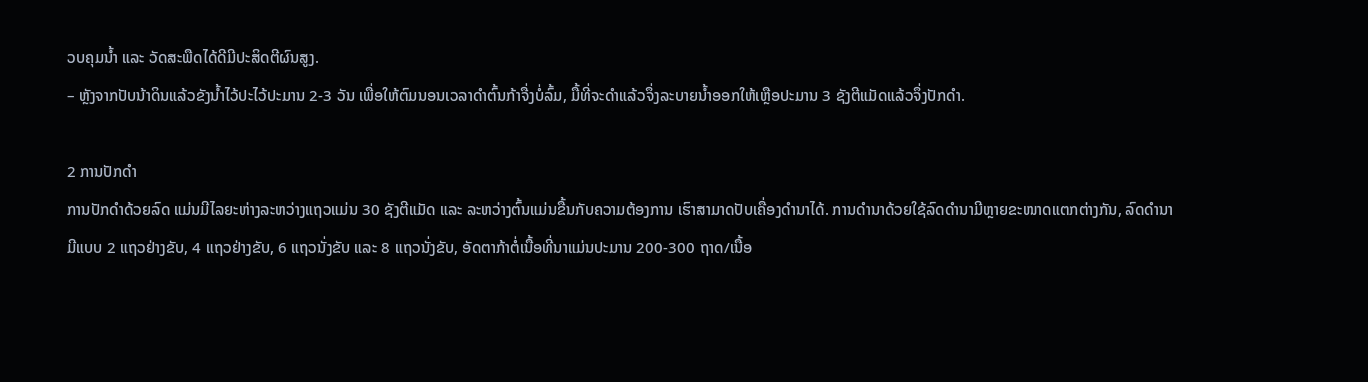ວບຄຸມນໍ້າ ແລະ ວັດສະພືດໄດ້ດີມີປະສິດຕີຜົນສູງ.
– ຫຼັງຈາກປັບນ້າດິນແລ້ວຂັງນໍ້າໄວ້ປະໄວ້ປະມານ 2-3 ວັນ ເພື່ອໃຫ້ຕົມນອນເວລາດຳຕົ້ນກ້າຈື່ງບໍ່ລົ້ມ, ມື້ທີ່ຈະດຳແລ້ວຈຶ່ງລະບາຍນໍ້າອອກໃຫ້ເຫຼືອປະມານ 3 ຊັງຕີແມັດແລ້ວຈຶ່ງປັກດຳ.

2 ການປັກດຳ
ການປັກດຳດ້ວຍລົດ ແມ່ນມີໄລຍະຫ່າງລະຫວ່າງແຖວແມ່ນ 30 ຊັງຕີແມັດ ແລະ ລະຫວ່າງຕົ້ນແມ່ນຂື້ນກັບຄວາມຕ້ອງການ ເຮົາສາມາດປັບເຄື່ອງດຳນາໄດ້. ການດຳນາດ້ວຍໃຊ້ລົດດຳນາມີຫຼາຍຂະໜາດແຕກຕ່າງກັນ, ລົດດຳນາມີແບບ 2 ແຖວຢ່າງຂັບ, 4 ແຖວຢ່າງຂັບ, 6 ແຖວນັ່ງຂັບ ແລະ 8 ແຖວນັ່ງຂັບ, ອັດຕາກ້າຕໍ່ເນື້ອທີ່ນາແມ່ນປະມານ 200-300 ຖາດ/ເນື້ອ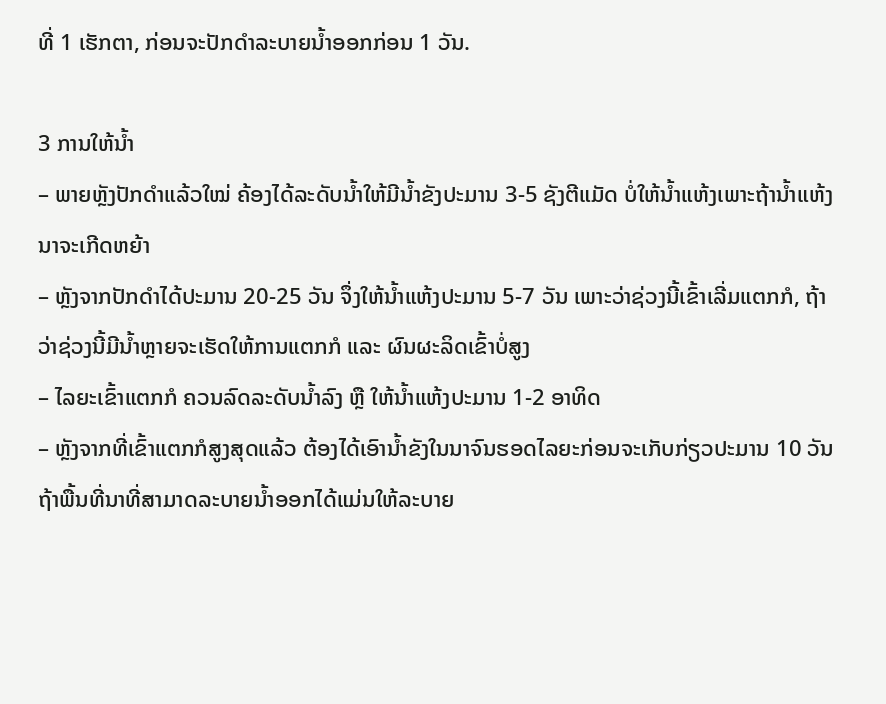ທີ່ 1 ເຮັກຕາ, ກ່ອນຈະປັກດຳລະບາຍນໍ້າອອກກ່ອນ 1 ວັນ.

3 ການໃຫ້ນໍ້າ
– ພາຍຫຼັງປັກດຳແລ້ວໃໝ່ ຄ້ອງໄດ້ລະດັບນໍ້າໃຫ້ມີນໍ້າຂັງປະມານ 3-5 ຊັງຕີແມັດ ບໍ່ໃຫ້ນໍ້າແຫ້ງເພາະຖ້ານໍ້າແຫ້ງນາຈະເກີດຫຍ້າ
– ຫຼັງຈາກປັກດຳໄດ້ປະມານ 20-25 ວັນ ຈຶ່ງໃຫ້ນໍ້າແຫ້ງປະມານ 5-7 ວັນ ເພາະວ່າຊ່ວງນີ້ເຂົ້າເລີ່ມແຕກກໍ, ຖ້າວ່າຊ່ວງນີ້ມີນໍ້າຫຼາຍຈະເຮັດໃຫ້ການແຕກກໍ ແລະ ຜົນຜະລິດເຂົ້າບໍ່ສູງ
– ໄລຍະເຂົ້າແຕກກໍ ຄວນລົດລະດັບນໍ້າລົງ ຫຼື ໃຫ້ນໍ້າແຫ້ງປະມານ 1-2 ອາທິດ
– ຫຼັງຈາກທີ່ເຂົ້າແຕກກໍສູງສຸດແລ້ວ ຕ້ອງໄດ້ເອົານໍ້າຂັງໃນນາຈົນຮອດໄລຍະກ່ອນຈະເກັບກ່ຽວປະມານ 10 ວັນ ຖ້າພື້ນທີ່ນາທີ່ສາມາດລະບາຍນໍ້າອອກໄດ້ແມ່ນໃຫ້ລະບາຍ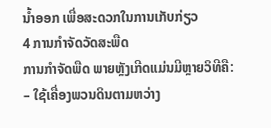ນໍ້າອອກ ເພື່ອສະດວກໃນການເກັບກ່ຽວ
4 ການກຳຈັດວັດສະພືດ
ການກຳຈັດພືດ ພາຍຫຼັງເກີດແມ່ນມີຫຼາຍວິທີຄື:
– ໃຊ້ເຄື່ອງພວນດິນຕາມຫວ່າງ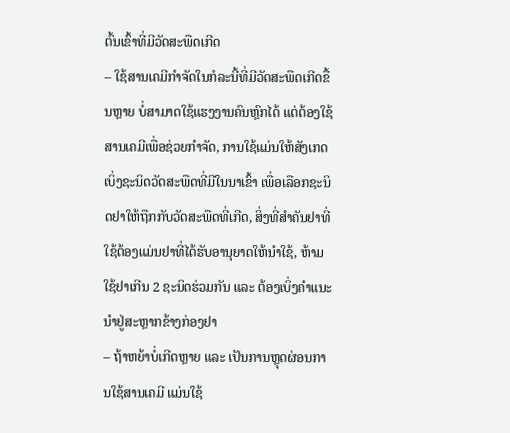ຕົ້ນເຂົ້າທີ່ມີວັດສະພືດເກີດ
– ໃຊ້ສານເຄມີກຳຈັດໃນກໍລະນີ້ທີ່ມີວັດສະພືດເກີດຂື້ນຫຼາຍ ບໍ່ສາມາດໃຊ້ແຮງງານຄົນຫຼົກໄດ້ ແຕ່ຕ້ອງໃຊ້ສານເຄມີເພື່ອຊ່ວຍກຳຈັດ, ການໃຊ້ແມ່ນໃຫ້ສັງເກດເບິ່ງຊະນິດວັດສະພືດທີ່ມີໃນນາເຂົ້າ ເພື່ອເລືອກຊະນິດຢາໃຫ້ຖືກກັບວັດສະພືດທີ່ເກີດ, ສິ່ງທີ່ສຳຄັນຢາທີ່ໃຊ້ຕ້ອງແມ່ນຢາທີ່ໄດ້ຮັບອານຸຍາດໃຫ້ນຳໃຊ້, ຫ້າມໃຊ້ຢາເກີນ 2 ຊະນິດຮ່ວມກັນ ແລະ ຕ້ອງເບິ່ງຄຳແນະນຳຢູ່ສະຫຼາກຂ້າງກ່ອງຢາ
– ຖ້າຫຍ້າບໍ່ເກີດຫຼາຍ ແລະ ເປັນການຫຼຸດຜ່ອນການໃຊ້ສານເຄມີ ແມ່ນໃຊ້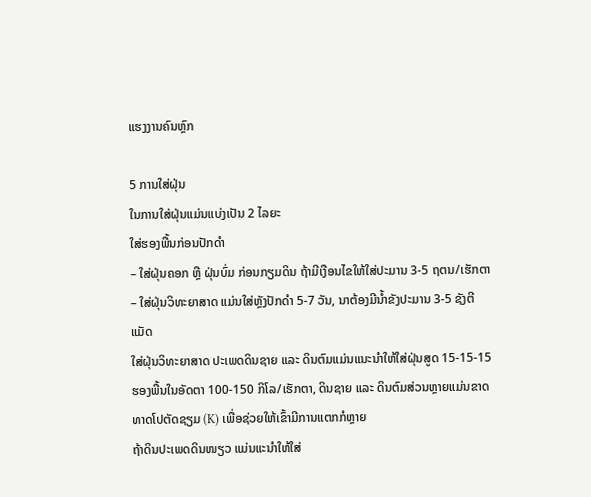ແຮງງານຄົນຫຼົກ

5 ການໃສ່ຝຸ່ນ
ໃນການໃສ່ຝຸ່ນແມ່ນແບ່ງເປັນ 2 ໄລຍະ
ໃສ່ຮອງພື້ນກ່ອນປັກດຳ
– ໃສ່ຝຸ່ນຄອກ ຫຼື ຝຸ່ນບົ່ມ ກ່ອນກຽມດິນ ຖ້າມີເງືອນໄຂໃຫ້ໃສ່ປະມານ 3-5 ຖຕນ/ເຮັກຕາ
– ໃສ່ຝຸ່ນວິທະຍາສາດ ແມ່ນໃສ່ຫຼັງປັກດຳ 5-7 ວັນ, ນາຕ້ອງມີນໍ້າຂັງປະມານ 3-5 ຊັງຕີແມັດ
ໃສ່ຝຸ່ນວິທະຍາສາດ ປະເພດດິນຊາຍ ແລະ ດິນຕົມແມ່ນແນະນຳໃຫ້ໃສ່ຝຸ່ນສູດ 15-15-15 ຮອງພື້ນໃນອັດຕາ 100-150 ກິໂລ/ເຮັກຕາ, ດິນຊາຍ ແລະ ດິນຕົມສ່ວນຫຼາຍແມ່ນຂາດທາດໂປຕັດຊຽມ (K) ເພື່ອຊ່ວຍໃຫ້ເຂົ້າມີການແຕກກໍຫຼາຍ
ຖ້າດິນປະເພດດິນໜຽວ ແມ່ນແະນຳໃຫ້ໃສ່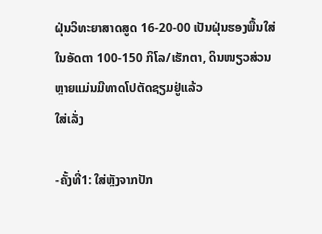ຝຸ່ນວິທະຍາສາດສູດ 16-20-00 ເປັນຝຸ່ນຮອງພື້ນໃສ່ໃນອັດຕາ 100-150 ກິໂລ/ເຮັກຕາ, ດິນໜຽວສ່ວນຫຼາຍແມ່ນມີທາດໂປຕັດຊຽມຢູ່ແລ້ວ
ໃສ່ເລັ່ງ

-ຄັ້ງທີ່1: ໃສ່ຫຼັງຈາກປັກ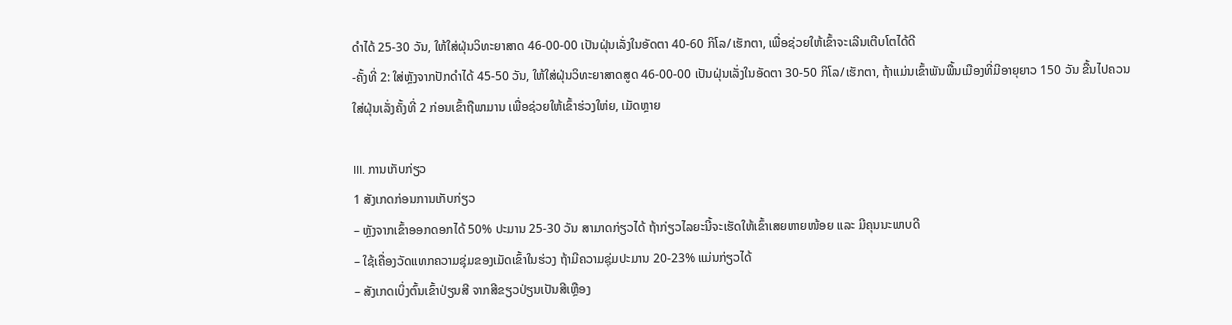ດຳໄດ້ 25-30 ວັນ, ໃຫ້ໃສ່ຝຸ່ນວິທະຍາສາດ 46-00-00 ເປັນຝຸ່ນເລັ່ງໃນອັດຕາ 40-60 ກິໂລ/ເຮັກຕາ, ເພື່ອຊ່ວຍໃຫ້ເຂົ້າຈະເລີນເຕີບໂຕໄດ້ດີ
-ຄັ້ງທີ່ 2: ໃສ່ຫຼັງຈາກປັກດຳໄດ້ 45-50 ວັນ, ໃຫ້ໃສ່ຝຸ່ນວິທະຍາສາດສູດ 46-00-00 ເປັນຝຸ່ນເລັ່ງໃນອັດຕາ 30-50 ກິໂລ/ເຮັກຕາ, ຖ້າແມ່ນເຂົ້າພັນພື້ນເມືອງທີ່ມີອາຍຸຍາວ 150 ວັນ ຂື້ນໄປຄວນໃສ່ຝຸ່ນເລັ່ງຄັ້ງທີ່ 2 ກ່ອນເຂົ້າຖືພາມານ ເພື່ອຊ່ວຍໃຫ້ເຂົ້າຮ່ວງໃຫ່ຍ, ເມັດຫຼາຍ

III. ການເກັບກ່ຽວ
1 ສັງເກດກ່ອນການເກັບກ່ຽວ
– ຫຼັງຈາກເຂົ້າອອກດອກໄດ້ 50% ປະມານ 25-30 ວັນ ສາມາດກ່ຽວໄດ້ ຖ້າກ່ຽວໄລຍະນີ້ຈະເຮັດໃຫ້ເຂົ້າເສຍຫາຍໜ້ອຍ ແລະ ມີຄຸນນະພາບດີ
– ໃຊ້ເຄື່ອງວັດແທກຄວາມຊຸ່ມຂອງເມັດເຂົ້າໃນຮ່ວງ ຖ້າມີຄວາມຊຸ່ມປະມານ 20-23% ແມ່ນກ່ຽວໄດ້
– ສັງເກດເບິ່ງຕົ້ນເຂົ້າປ່ຽນສີ ຈາກສີຂຽວປ່ຽນເປັນສີເຫຼືອງ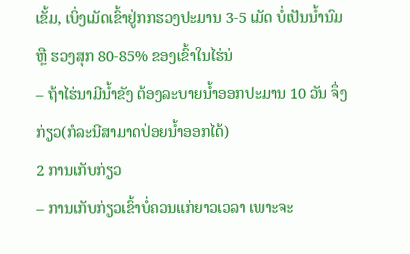ເຂັ້ມ, ເບິ່ງເມັດເຂົ້າຢູ່ກກຮວງປະມານ 3-5 ເມັດ ບໍ່ເປັນນໍ້ານົມ ຫຼື ຮວງສຸກ 80-85% ຂອງເຂົ້າໃນໄຮ່ນ່
– ຖ້າໄຮ່ນາມີນໍ້າຂັງ ຕ້ອງລະບາຍນໍ້າອອກປະມານ 10 ວັນ ຈຶ່ງກ່ຽວ(ກໍລະນີສາມາດປ່ອຍນໍ້າອອກໄດ້)
2 ການເກັບກ່ຽວ
– ການເກັບກ່ຽວເຂົ້າບໍ່ຄວນແກ່ຍາວເວລາ ເພາະຈະ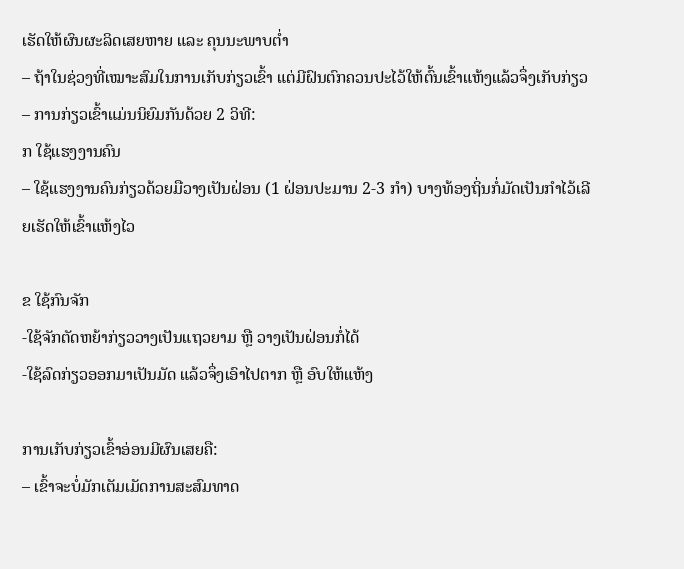ເຮັດໃຫ້ຜົນຜະລິດເສຍຫາຍ ແລະ ຄຸນນະພາບຕໍ່າ
– ຖ້າໃນຊ່ວງທີ່ເໝາະສົມໃນການເກັບກ່ຽວເຂົ້າ ແຕ່ມີຝົນຕົກຄວນປະໄວ້ໃຫ້ຕົ້ນເຂົ້າແຫ້ງແລ້ວຈຶ່ງເກັບກ່ຽວ
– ການກ່ຽວເຂົ້າແມ່ນນິຍົມກັນດ້ວຍ 2 ວິທີ:
ກ ໃຊ້ແຮງງານຄົນ
– ໃຊ້ແຮງງານຄົນກ່ຽວດ້ວຍມືວາງເປັນຝ່ອນ (1 ຝ່ອນປະມານ 2-3 ກຳ) ບາງທ້ອງຖິ່ນກໍ່ມັດເປັນກຳໄວ້ເລີຍເຮັດໃຫ້ເຂົ້າແຫ້ງໄວ

ຂ ໃຊ້ກົນຈັກ
-ໃຊ້ຈັກຕັດຫຍ້າກ່ຽວວາງເປັນແຖວຍາມ ຫຼື ວາງເປັນຝ່ອນກໍ່ໄດ້
-ໃຊ້ລົດກ່ຽວອອກມາເປັນມັດ ແລ້ວຈຶ່ງເອົາໄປຕາກ ຫຼື ອົບໃຫ້ແຫ້ງ

ການເກັບກ່ຽວເຂົ້າອ່ອນມີຜົນເສຍຄື:
– ເຂົ້າຈະບໍ່ມັກເຕັມເມັດການສະສົມທາດ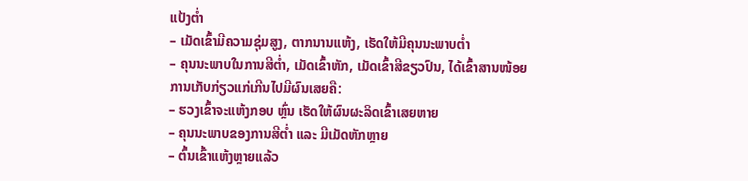ແປ້ງຕໍ່າ
– ເມັດເຂົ້າມີຄວາມຊຸ່ມສູງ, ຕາກນານແຫ້ງ, ເຮັດໃຫ້ມີຄຸນນະພາບຕໍ່າ
– ຄຸນນະພາບໃນການສີຕໍ່າ, ເມັດເຂົ້າຫັກ, ເມັດເຂົ້າສີຂຽວປົນ, ໄດ້ເຂົ້າສານໜ້ອຍ
ການເກັບກ່ຽວແກ່ເກີນໄປມີຜົນເສຍຄື:
– ຮວງເຂົ້າຈະແຫ້ງກອບ ຫຼົ່ນ ເຮັດໃຫ້ຜົນຜະລິດເຂົ້າເສຍຫາຍ
– ຄຸນນະພາບຂອງການສີຕໍ່າ ແລະ ມີເມັດຫັກຫຼາຍ
– ຕົ້ນເຂົ້າແຫ້ງຫຼາຍແລ້ວ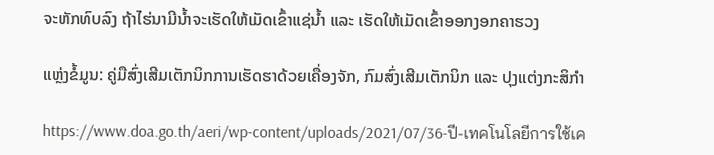ຈະຫັກທົບລົງ ຖ້າໄຮ່ນາມີນໍ້າຈະເຮັດໃຫ້ເມັດເຂົ້າແຊ່ນໍ້າ ແລະ ເຮັດໃຫ້ເມັດເຂົ້າອອກງອກຄາຮວງ

ແຫຼ່ງຂໍ້ມູນ: ຄູ່ມືສົ່ງເສີມເຕັກນິກການເຮັດຮາດ້ວຍເຄື່ອງຈັກ, ກົມສົ່ງເສີມເຕັກນິກ ແລະ ປຸງແຕ່ງກະສິກຳ

https://www.doa.go.th/aeri/wp-content/uploads/2021/07/36-ปี-เทคโนโลยีการใช้เค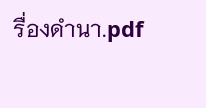รื่องดำนา.pdf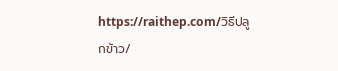https://raithep.com/วิธีปลูกข้าว/